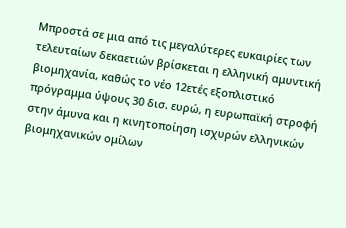Μπροστά σε μια από τις μεγαλύτερες ευκαιρίες των τελευταίων δεκαετιών βρίσκεται η ελληνική αμυντική βιομηχανία, καθώς το νέο 12ετές εξοπλιστικό πρόγραμμα ύψους 30 δισ. ευρώ, η ευρωπαϊκή στροφή στην άμυνα και η κινητοποίηση ισχυρών ελληνικών βιομηχανικών ομίλων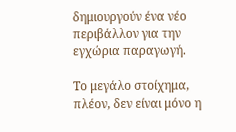δημιουργούν ένα νέο περιβάλλον για την εγχώρια παραγωγή.

Το μεγάλο στοίχημα, πλέον, δεν είναι μόνο η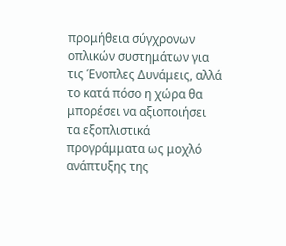προμήθεια σύγχρονων οπλικών συστημάτων για τις Ένοπλες Δυνάμεις, αλλά το κατά πόσο η χώρα θα μπορέσει να αξιοποιήσει τα εξοπλιστικά προγράμματα ως μοχλό ανάπτυξης της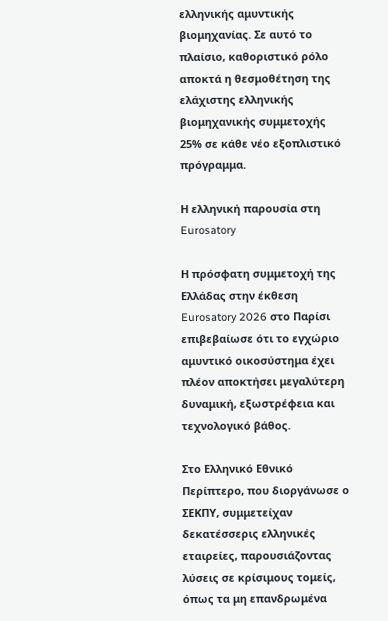ελληνικής αμυντικής βιομηχανίας. Σε αυτό το πλαίσιο, καθοριστικό ρόλο αποκτά η θεσμοθέτηση της ελάχιστης ελληνικής βιομηχανικής συμμετοχής 25% σε κάθε νέο εξοπλιστικό πρόγραμμα.

Η ελληνική παρουσία στη Eurosatory

Η πρόσφατη συμμετοχή της Ελλάδας στην έκθεση Eurosatory 2026 στο Παρίσι επιβεβαίωσε ότι το εγχώριο αμυντικό οικοσύστημα έχει πλέον αποκτήσει μεγαλύτερη δυναμική, εξωστρέφεια και τεχνολογικό βάθος.

Στο Ελληνικό Εθνικό Περίπτερο, που διοργάνωσε ο ΣΕΚΠΥ, συμμετείχαν δεκατέσσερις ελληνικές εταιρείες, παρουσιάζοντας λύσεις σε κρίσιμους τομείς, όπως τα μη επανδρωμένα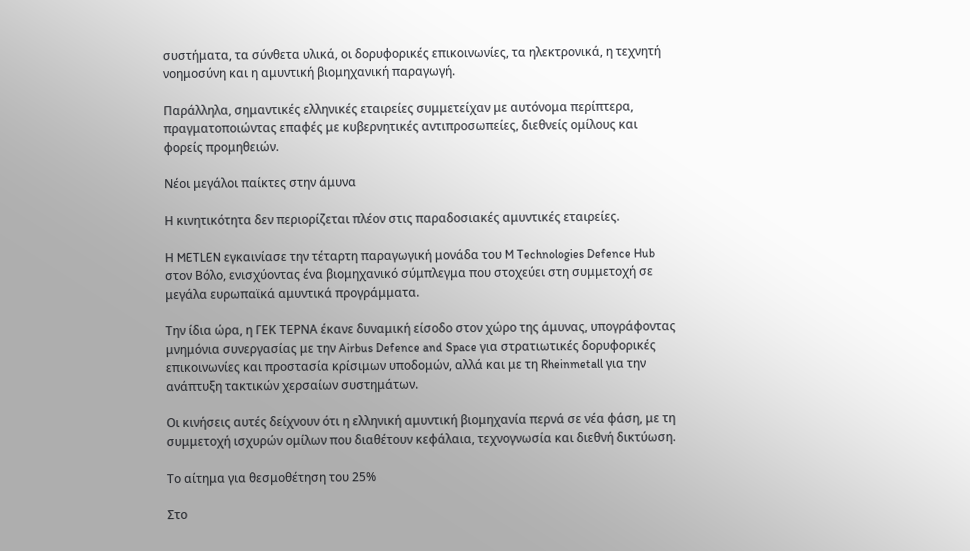συστήματα, τα σύνθετα υλικά, οι δορυφορικές επικοινωνίες, τα ηλεκτρονικά, η τεχνητή νοημοσύνη και η αμυντική βιομηχανική παραγωγή.

Παράλληλα, σημαντικές ελληνικές εταιρείες συμμετείχαν με αυτόνομα περίπτερα, πραγματοποιώντας επαφές με κυβερνητικές αντιπροσωπείες, διεθνείς ομίλους και φορείς προμηθειών.

Νέοι μεγάλοι παίκτες στην άμυνα

Η κινητικότητα δεν περιορίζεται πλέον στις παραδοσιακές αμυντικές εταιρείες.

Η METLEN εγκαινίασε την τέταρτη παραγωγική μονάδα του M Technologies Defence Hub στον Βόλο, ενισχύοντας ένα βιομηχανικό σύμπλεγμα που στοχεύει στη συμμετοχή σε μεγάλα ευρωπαϊκά αμυντικά προγράμματα.

Την ίδια ώρα, η ΓΕΚ ΤΕΡΝΑ έκανε δυναμική είσοδο στον χώρο της άμυνας, υπογράφοντας μνημόνια συνεργασίας με την Airbus Defence and Space για στρατιωτικές δορυφορικές επικοινωνίες και προστασία κρίσιμων υποδομών, αλλά και με τη Rheinmetall για την ανάπτυξη τακτικών χερσαίων συστημάτων.

Οι κινήσεις αυτές δείχνουν ότι η ελληνική αμυντική βιομηχανία περνά σε νέα φάση, με τη συμμετοχή ισχυρών ομίλων που διαθέτουν κεφάλαια, τεχνογνωσία και διεθνή δικτύωση.

Το αίτημα για θεσμοθέτηση του 25%

Στο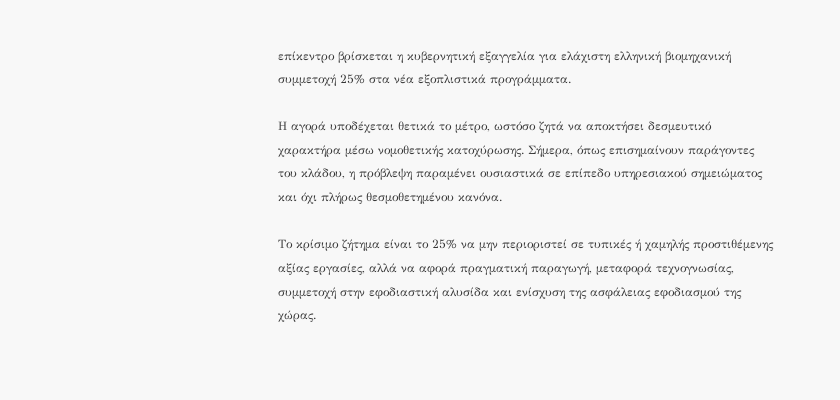επίκεντρο βρίσκεται η κυβερνητική εξαγγελία για ελάχιστη ελληνική βιομηχανική συμμετοχή 25% στα νέα εξοπλιστικά προγράμματα.

Η αγορά υποδέχεται θετικά το μέτρο, ωστόσο ζητά να αποκτήσει δεσμευτικό χαρακτήρα μέσω νομοθετικής κατοχύρωσης. Σήμερα, όπως επισημαίνουν παράγοντες του κλάδου, η πρόβλεψη παραμένει ουσιαστικά σε επίπεδο υπηρεσιακού σημειώματος και όχι πλήρως θεσμοθετημένου κανόνα.

Το κρίσιμο ζήτημα είναι το 25% να μην περιοριστεί σε τυπικές ή χαμηλής προστιθέμενης αξίας εργασίες, αλλά να αφορά πραγματική παραγωγή, μεταφορά τεχνογνωσίας, συμμετοχή στην εφοδιαστική αλυσίδα και ενίσχυση της ασφάλειας εφοδιασμού της χώρας.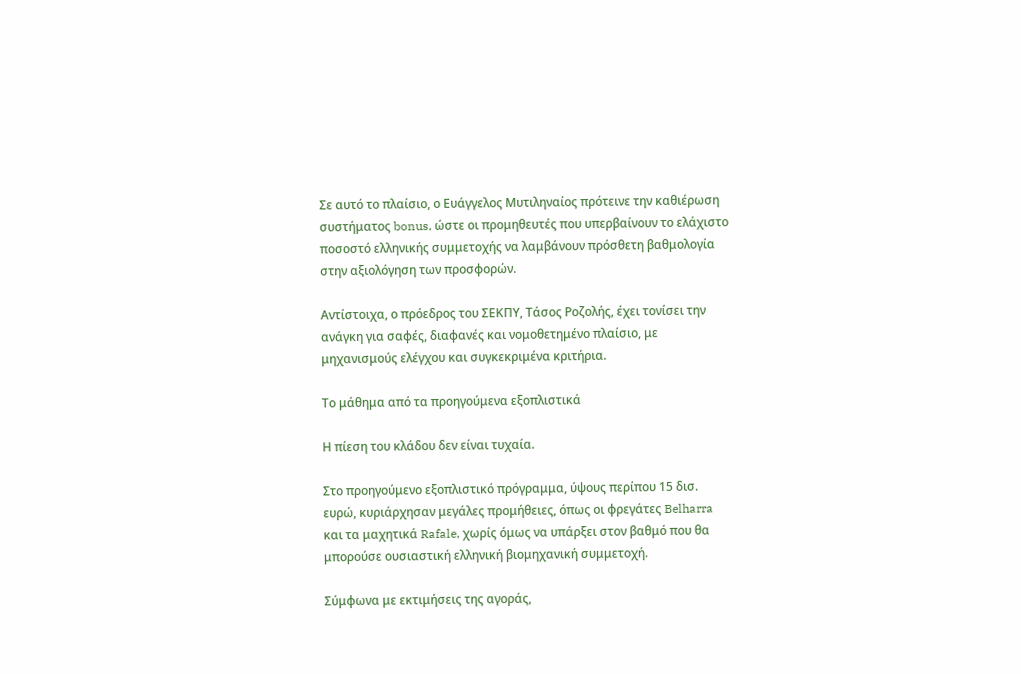Σε αυτό το πλαίσιο, ο Ευάγγελος Μυτιληναίος πρότεινε την καθιέρωση συστήματος bonus, ώστε οι προμηθευτές που υπερβαίνουν το ελάχιστο ποσοστό ελληνικής συμμετοχής να λαμβάνουν πρόσθετη βαθμολογία στην αξιολόγηση των προσφορών.

Αντίστοιχα, ο πρόεδρος του ΣΕΚΠΥ, Τάσος Ροζολής, έχει τονίσει την ανάγκη για σαφές, διαφανές και νομοθετημένο πλαίσιο, με μηχανισμούς ελέγχου και συγκεκριμένα κριτήρια.

Το μάθημα από τα προηγούμενα εξοπλιστικά

Η πίεση του κλάδου δεν είναι τυχαία.

Στο προηγούμενο εξοπλιστικό πρόγραμμα, ύψους περίπου 15 δισ. ευρώ, κυριάρχησαν μεγάλες προμήθειες, όπως οι φρεγάτες Belharra και τα μαχητικά Rafale, χωρίς όμως να υπάρξει στον βαθμό που θα μπορούσε ουσιαστική ελληνική βιομηχανική συμμετοχή.

Σύμφωνα με εκτιμήσεις της αγοράς,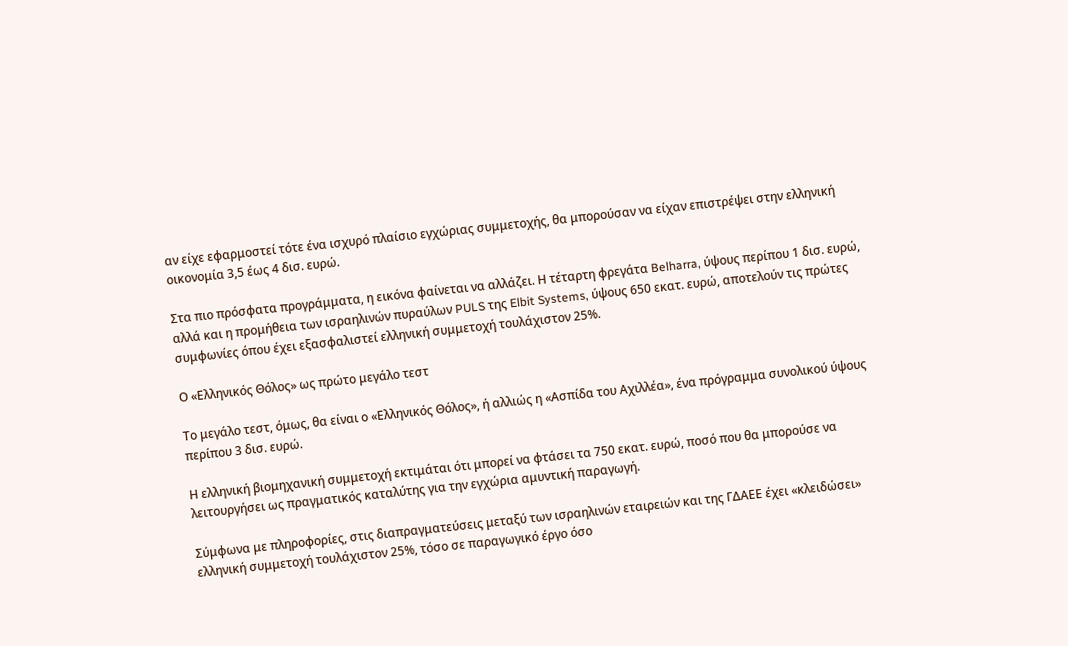αν είχε εφαρμοστεί τότε ένα ισχυρό πλαίσιο εγχώριας συμμετοχής, θα μπορούσαν να είχαν επιστρέψει στην ελληνική οικονομία 3,5 έως 4 δισ. ευρώ.

Στα πιο πρόσφατα προγράμματα, η εικόνα φαίνεται να αλλάζει. Η τέταρτη φρεγάτα Belharra, ύψους περίπου 1 δισ. ευρώ, αλλά και η προμήθεια των ισραηλινών πυραύλων PULS της Elbit Systems, ύψους 650 εκατ. ευρώ, αποτελούν τις πρώτες συμφωνίες όπου έχει εξασφαλιστεί ελληνική συμμετοχή τουλάχιστον 25%.

Ο «Ελληνικός Θόλος» ως πρώτο μεγάλο τεστ

Το μεγάλο τεστ, όμως, θα είναι ο «Ελληνικός Θόλος», ή αλλιώς η «Ασπίδα του Αχιλλέα», ένα πρόγραμμα συνολικού ύψους περίπου 3 δισ. ευρώ.

Η ελληνική βιομηχανική συμμετοχή εκτιμάται ότι μπορεί να φτάσει τα 750 εκατ. ευρώ, ποσό που θα μπορούσε να λειτουργήσει ως πραγματικός καταλύτης για την εγχώρια αμυντική παραγωγή.

Σύμφωνα με πληροφορίες, στις διαπραγματεύσεις μεταξύ των ισραηλινών εταιρειών και της ΓΔΑΕΕ έχει «κλειδώσει» ελληνική συμμετοχή τουλάχιστον 25%, τόσο σε παραγωγικό έργο όσο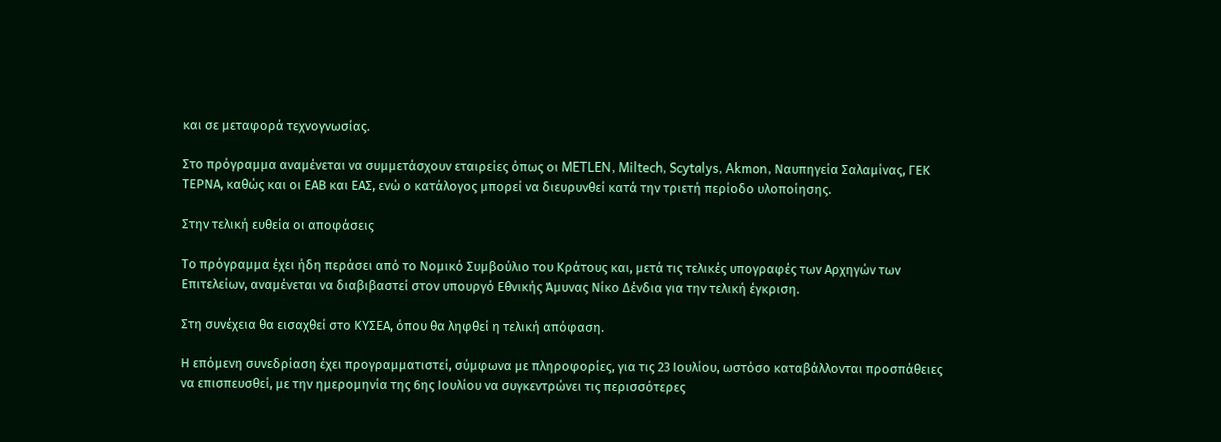και σε μεταφορά τεχνογνωσίας.

Στο πρόγραμμα αναμένεται να συμμετάσχουν εταιρείες όπως οι METLEN, Miltech, Scytalys, Akmon, Ναυπηγεία Σαλαμίνας, ΓΕΚ ΤΕΡΝΑ, καθώς και οι ΕΑΒ και ΕΑΣ, ενώ ο κατάλογος μπορεί να διευρυνθεί κατά την τριετή περίοδο υλοποίησης.

Στην τελική ευθεία οι αποφάσεις

Το πρόγραμμα έχει ήδη περάσει από το Νομικό Συμβούλιο του Κράτους και, μετά τις τελικές υπογραφές των Αρχηγών των Επιτελείων, αναμένεται να διαβιβαστεί στον υπουργό Εθνικής Άμυνας Νίκο Δένδια για την τελική έγκριση.

Στη συνέχεια θα εισαχθεί στο ΚΥΣΕΑ, όπου θα ληφθεί η τελική απόφαση.

Η επόμενη συνεδρίαση έχει προγραμματιστεί, σύμφωνα με πληροφορίες, για τις 23 Ιουλίου, ωστόσο καταβάλλονται προσπάθειες να επισπευσθεί, με την ημερομηνία της 6ης Ιουλίου να συγκεντρώνει τις περισσότερες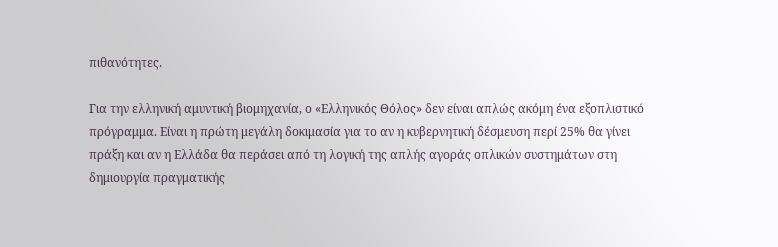πιθανότητες.

Για την ελληνική αμυντική βιομηχανία, ο «Ελληνικός Θόλος» δεν είναι απλώς ακόμη ένα εξοπλιστικό πρόγραμμα. Είναι η πρώτη μεγάλη δοκιμασία για το αν η κυβερνητική δέσμευση περί 25% θα γίνει πράξη και αν η Ελλάδα θα περάσει από τη λογική της απλής αγοράς οπλικών συστημάτων στη δημιουργία πραγματικής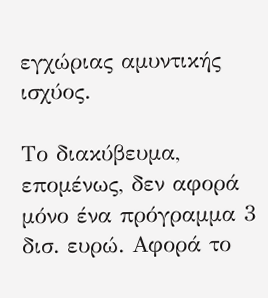εγχώριας αμυντικής ισχύος.

Το διακύβευμα, επομένως, δεν αφορά μόνο ένα πρόγραμμα 3 δισ. ευρώ. Αφορά το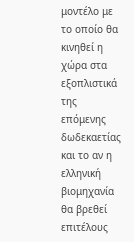μοντέλο με το οποίο θα κινηθεί η χώρα στα εξοπλιστικά της επόμενης δωδεκαετίας και το αν η ελληνική βιομηχανία θα βρεθεί επιτέλους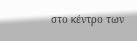στο κέντρο των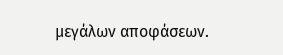μεγάλων αποφάσεων.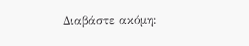Διαβάστε ακόμη: